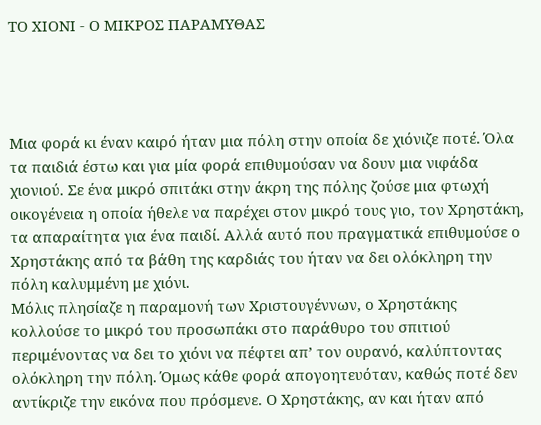ΤΟ ΧΙΟΝΙ - Ο ΜΙΚΡΟΣ ΠΑΡΑΜΥΘΑΣ




Μια φορά κι έναν καιρό ήταν μια πόλη στην οποία δε χιόνιζε ποτέ. Όλα τα παιδιά έστω και για μία φορά επιθυμούσαν να δουν μια νιφάδα χιονιού. Σε ένα μικρό σπιτάκι στην άκρη της πόλης ζούσε μια φτωχή οικογένεια η οποία ήθελε να παρέχει στον μικρό τους γιο, τον Χρηστάκη, τα απαραίτητα για ένα παιδί. Αλλά αυτό που πραγματικά επιθυμούσε ο Χρηστάκης από τα βάθη της καρδιάς του ήταν να δει ολόκληρη την πόλη καλυμμένη με χιόνι.
Μόλις πλησίαζε η παραμονή των Χριστουγέννων, ο Χρηστάκης κολλούσε το μικρό του προσωπάκι στο παράθυρο του σπιτιού περιμένοντας να δει το χιόνι να πέφτει απ’ τον ουρανό, καλύπτοντας ολόκληρη την πόλη. Όμως κάθε φορά απογοητευόταν, καθώς ποτέ δεν αντίκριζε την εικόνα που πρόσμενε. Ο Χρηστάκης, αν και ήταν από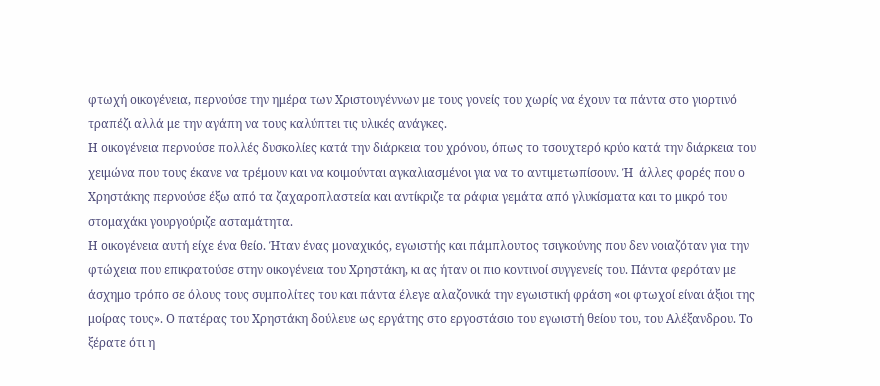φτωχή οικογένεια, περνούσε την ημέρα των Χριστουγέννων με τους γονείς του χωρίς να έχουν τα πάντα στο γιορτινό τραπέζι αλλά με την αγάπη να τους καλύπτει τις υλικές ανάγκες.
Η οικογένεια περνούσε πολλές δυσκολίες κατά την διάρκεια του χρόνου, όπως το τσουχτερό κρύο κατά την διάρκεια του χειμώνα που τους έκανε να τρέμουν και να κοιμούνται αγκαλιασμένοι για να το αντιμετωπίσουν. Ή  άλλες φορές που ο Χρηστάκης περνούσε έξω από τα ζαχαροπλαστεία και αντίκριζε τα ράφια γεμάτα από γλυκίσματα και το μικρό του στομαχάκι γουργούριζε ασταμάτητα.
Η οικογένεια αυτή είχε ένα θείο. Ήταν ένας μοναχικός, εγωιστής και πάμπλουτος τσιγκούνης που δεν νοιαζόταν για την φτώχεια που επικρατούσε στην οικογένεια του Χρηστάκη, κι ας ήταν οι πιο κοντινοί συγγενείς του. Πάντα φερόταν με άσχημο τρόπο σε όλους τους συμπολίτες του και πάντα έλεγε αλαζονικά την εγωιστική φράση «οι φτωχοί είναι άξιοι της μοίρας τους». Ο πατέρας του Χρηστάκη δούλευε ως εργάτης στο εργοστάσιο του εγωιστή θείου του, του Αλέξανδρου. Το ξέρατε ότι η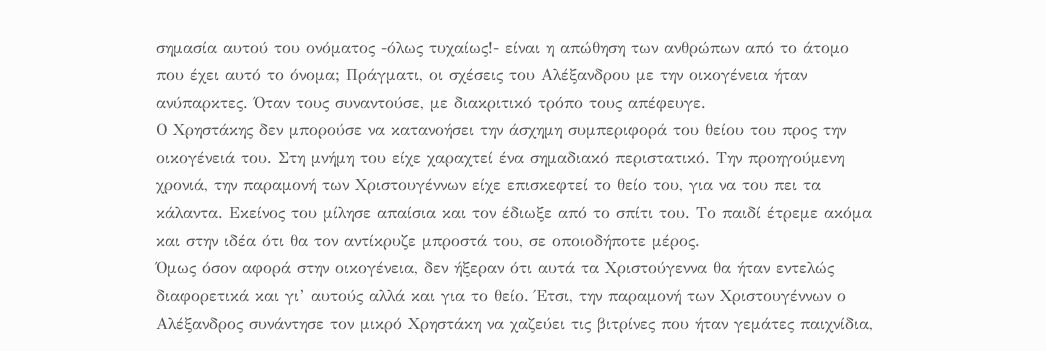σημασία αυτού του ονόματος -όλως τυχαίως!- είναι η απώθηση των ανθρώπων από το άτομο που έχει αυτό το όνομα; Πράγματι, οι σχέσεις του Αλέξανδρου με την οικογένεια ήταν ανύπαρκτες. Όταν τους συναντούσε, με διακριτικό τρόπο τους απέφευγε.
Ο Χρηστάκης δεν μπορούσε να κατανοήσει την άσχημη συμπεριφορά του θείου του προς την οικογένειά του. Στη μνήμη του είχε χαραχτεί ένα σημαδιακό περιστατικό. Την προηγούμενη χρονιά, την παραμονή των Χριστουγέννων είχε επισκεφτεί το θείο του, για να του πει τα κάλαντα. Εκείνος του μίλησε απαίσια και τον έδιωξε από το σπίτι του. Το παιδί έτρεμε ακόμα και στην ιδέα ότι θα τον αντίκρυζε μπροστά του, σε οποιοδήποτε μέρος.
Όμως όσον αφορά στην οικογένεια, δεν ήξεραν ότι αυτά τα Χριστούγεννα θα ήταν εντελώς διαφορετικά και γι’ αυτούς αλλά και για το θείο. Έτσι, την παραμονή των Χριστουγέννων ο Αλέξανδρος συνάντησε τον μικρό Χρηστάκη να χαζεύει τις βιτρίνες που ήταν γεμάτες παιχνίδια,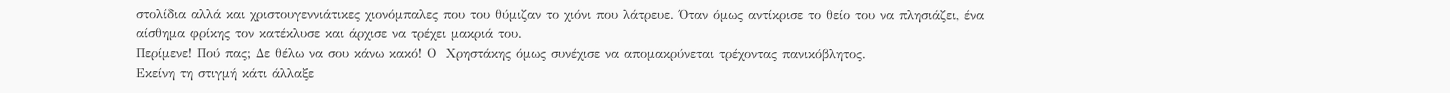στολίδια αλλά και χριστουγεννιάτικες χιονόμπαλες που του θύμιζαν το χιόνι που λάτρευε. Όταν όμως αντίκρισε το θείο του να πλησιάζει, ένα αίσθημα φρίκης τον κατέκλυσε και άρχισε να τρέχει μακριά του.
Περίμενε! Πού πας; Δε θέλω να σου κάνω κακό! Ο  Χρηστάκης όμως συνέχισε να απομακρύνεται τρέχοντας πανικόβλητος.
Εκείνη τη στιγμή κάτι άλλαξε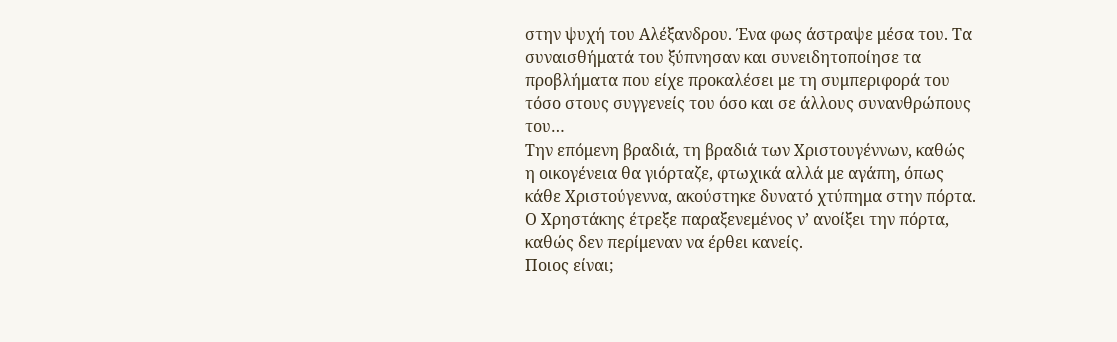στην ψυχή του Αλέξανδρου. Ένα φως άστραψε μέσα του. Τα συναισθήματά του ξύπνησαν και συνειδητοποίησε τα προβλήματα που είχε προκαλέσει με τη συμπεριφορά του τόσο στους συγγενείς του όσο και σε άλλους συνανθρώπους του…
Την επόμενη βραδιά, τη βραδιά των Χριστουγέννων, καθώς η οικογένεια θα γιόρταζε, φτωχικά αλλά με αγάπη, όπως κάθε Χριστούγεννα, ακούστηκε δυνατό χτύπημα στην πόρτα. Ο Χρηστάκης έτρεξε παραξενεμένος ν’ ανοίξει την πόρτα, καθώς δεν περίμεναν να έρθει κανείς.
Ποιος είναι;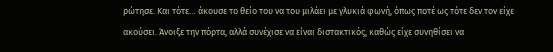ρώτησε. Και τότε… άκουσε το θείο του να του μιλάει με γλυκιά φωνή, όπως ποτέ ως τότε δεν τον είχε ακούσει. Άνοιξε την πόρτα, αλλά συνέχισε να είναι διστακτικός, καθώς είχε συνηθίσει να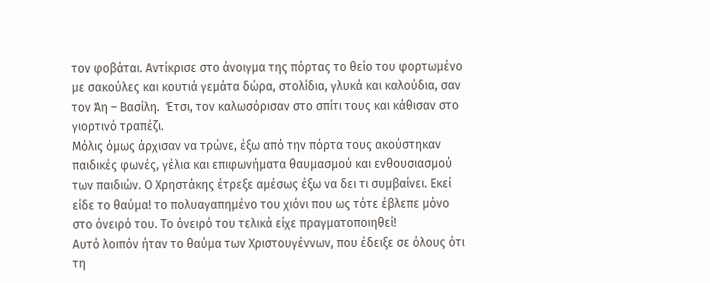τον φοβάται. Αντίκρισε στο άνοιγμα της πόρτας το θείο του φορτωμένο με σακούλες και κουτιά γεμάτα δώρα, στολίδια, γλυκά και καλούδια, σαν τον Άη – Βασίλη.  Έτσι, τον καλωσόρισαν στο σπίτι τους και κάθισαν στο γιορτινό τραπέζι.
Μόλις όμως άρχισαν να τρώνε, έξω από την πόρτα τους ακούστηκαν παιδικές φωνές, γέλια και επιφωνήματα θαυμασμού και ενθουσιασμού των παιδιών. Ο Χρηστάκης έτρεξε αμέσως έξω να δει τι συμβαίνει. Εκεί είδε το θαύμα! το πολυαγαπημένο του χιόνι που ως τότε έβλεπε μόνο στο όνειρό του. Το όνειρό του τελικά είχε πραγματοποιηθεί!
Αυτό λοιπόν ήταν το θαύμα των Χριστουγέννων, που έδειξε σε όλους ότι τη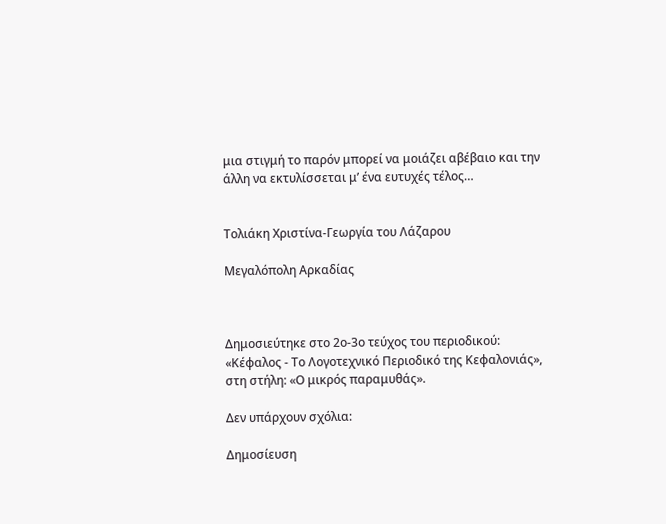μια στιγμή το παρόν μπορεί να μοιάζει αβέβαιο και την άλλη να εκτυλίσσεται μ’ ένα ευτυχές τέλος…


Τολιάκη Χριστίνα-Γεωργία του Λάζαρου

Μεγαλόπολη Αρκαδίας



Δημοσιεύτηκε στο 2ο-3ο τεύχος του περιοδικού: «Κέφαλος - Το Λογοτεχνικό Περιοδικό της Κεφαλονιάς», στη στήλη: «Ο μικρός παραμυθάς».

Δεν υπάρχουν σχόλια:

Δημοσίευση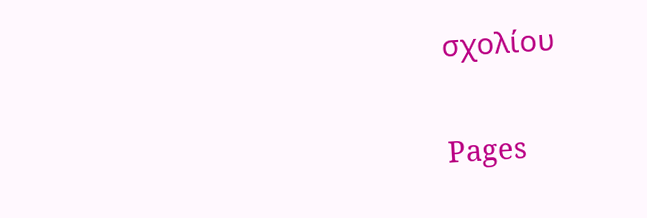σχολίου

Pages